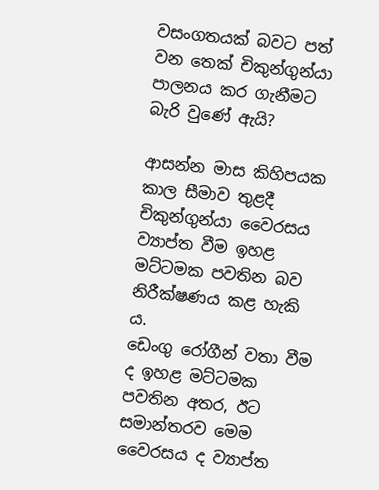වසංගතයක් බවට පත් වන තෙක් චිකුන්ගුන්යා පාලනය කර ගැනීමට බැරි වුණේ ඇයි?

ආසන්න මාස කිහිපයක කාල සීමාව තුළදී චිකුන්ගුන්යා වෛරසය ව්‍යාප්ත වීම ඉහළ මට්ටමක පවතින බව නිරීක්ෂණය කළ හැකි ය.
ඩෙංගු රෝගීන් වතා වීම ද ඉහළ මට්ටමක පවතින අතර, ඊට සමාන්තරව මෙම වෛරසය ද ව්‍යාප්ත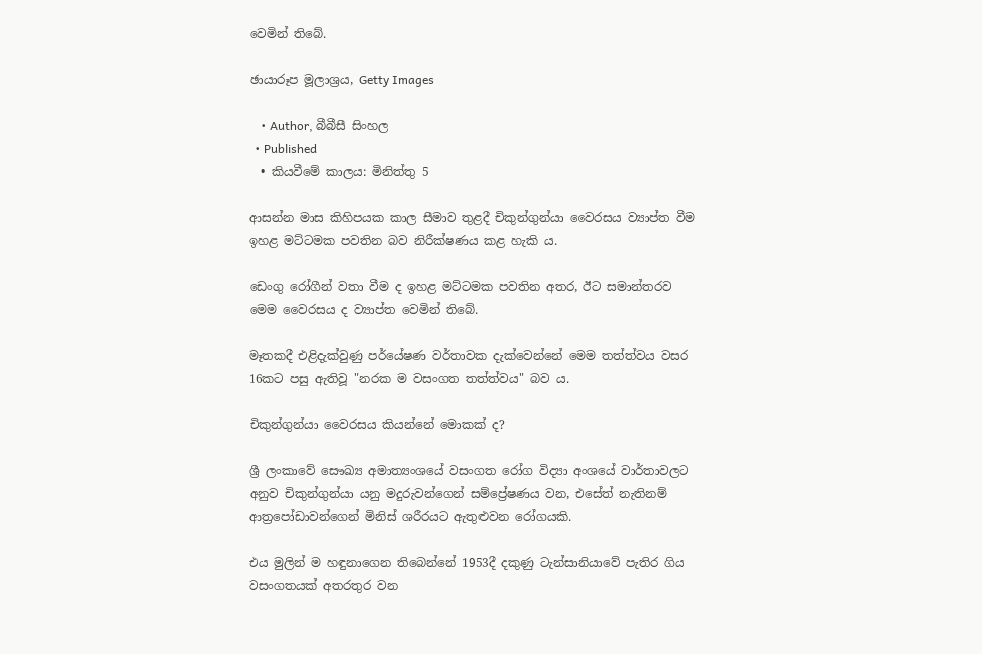වෙමින් තිබේ.

ඡායාරූප මූලාශ්‍රය, Getty Images

    • Author, බීබීසී සිංහල
  • Published
  • කියවීමේ කාලය: මිනිත්තු 5

ආසන්න මාස කිහිපයක කාල සීමාව තුළදී චිකුන්ගුන්යා වෛරසය ව්‍යාප්ත වීම ඉහළ මට්ටමක පවතින බව නිරීක්ෂණය කළ හැකි ය.

ඩෙංගු රෝගීන් වතා වීම ද ඉහළ මට්ටමක පවතින අතර, ඊට සමාන්තරව මෙම වෛරසය ද ව්‍යාප්ත වෙමින් තිබේ.

මෑතකදී එළිදැක්වුණු පර්යේෂණ වර්තාවක දැක්වෙන්නේ මෙම තත්ත්වය වසර 16කට පසු ඇතිවූ "නරක ම වසංගත තත්ත්වය" බව ය.

චිකුන්ගුන්යා වෛරසය කියන්නේ මොකක් ද?

ශ්‍රී ලංකාවේ සෞඛ්‍ය අමාත්‍යංශයේ වසංගත රෝග විද්‍යා අංශයේ වාර්තාවලට අනුව චිකුන්ගුන්යා යනු මදුරුවන්ගෙන් සම්ප්‍රේෂණය වන, එසේත් නැතිනම් ආත්‍රපෝඩාවන්ගෙන් මිනිස් ශරීරයට ඇතුළුවන රෝගයකි.

එය මුලින් ම හඳුනාගෙන තිබෙන්නේ 1953දී දකුණු ටැන්සානියාවේ පැතිර ගිය වසංගතයක් අතරතුර වන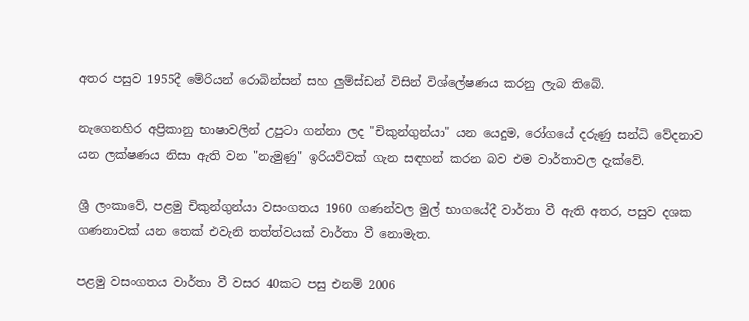අතර පසුව 1955දී මේරියන් රොබින්සන් සහ ලුම්ස්ඩන් විසින් විශ්ලේෂණය කරනු ලැබ තිබේ.

නැගෙනහිර අප්‍රිකානු භාෂාවලින් උපුටා ගන්නා ලද "චිකුන්ගුන්යා" යන යෙදුම, රෝගයේ දරුණු සන්ධි වේදනාව යන ලක්ෂණය නිසා ඇති වන "නැමුණු" ඉරියව්වක් ගැන සඳහන් කරන බව එම වාර්තාවල දැක්වේ.

ශ්‍රී ලංකාවේ, පළමු චිකුන්ගුන්යා වසංගතය 1960 ගණන්වල මුල් භාගයේදී වාර්තා වී ඇති අතර, පසුව දශක ගණනාවක් යන තෙක් එවැනි තත්ත්වයක් වාර්තා වී නොමැත.

පළමු වසංගතය වාර්තා වී වසර 40කට පසු එනම් 2006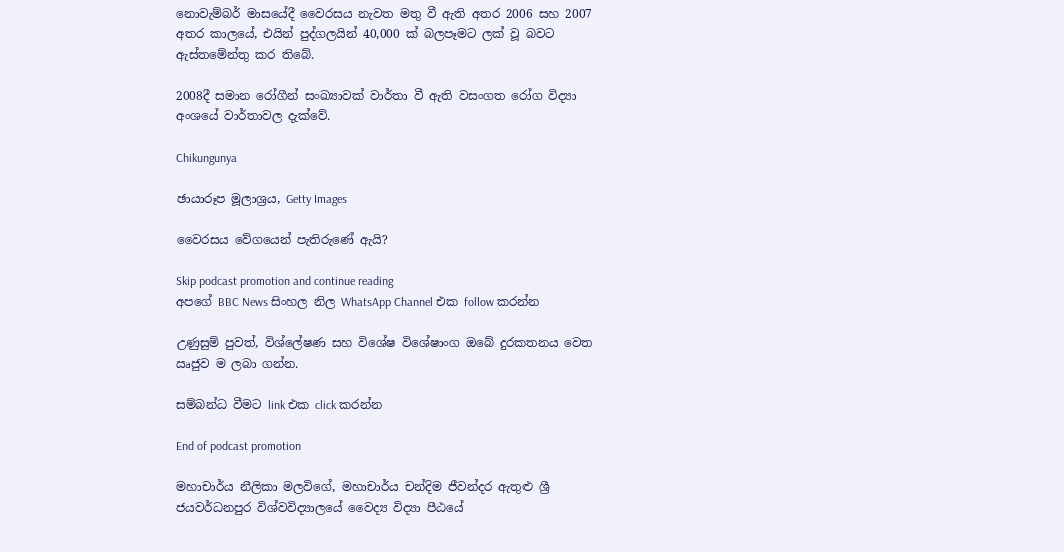නොවැම්බර් මාසයේදී වෛරසය නැවත මතු වී ඇති අතර 2006 සහ 2007 අතර කාලයේ, එයින් පුද්ගලයින් 40,000 ක් බලපෑමට ලක් වූ බවට ඇස්තමේන්තු කර තිබේ.

2008දී සමාන රෝගීන් සංඛ්‍යාවක් වාර්තා වී ඇති වසංගත රෝග විද්‍යා අංශයේ වාර්තාවල දැක්වේ.

Chikungunya

ඡායාරූප මූලාශ්‍රය, Getty Images

වෛරසය වේගයෙන් පැතිරුණේ ඇයි?

Skip podcast promotion and continue reading
අපගේ BBC News සිංහල නිල WhatsApp Channel එක follow කරන්න

උණුසුම් පුවත්, විශ්ලේෂණ සහ විශේෂ විශේෂාංග ඔබේ දුරකතනය වෙත ඍජුව ම ලබා ගන්න.

සම්බන්ධ වීමට link එක click කරන්න

End of podcast promotion

මහාචාර්ය නීලිකා මලවිගේ, මහාචාර්ය චන්දිම ජීවන්දර ඇතුළු ශ්‍රී ජයවර්ධනපුර විශ්වවිද්‍යාලයේ වෛද්‍ය විද්‍යා පීඨයේ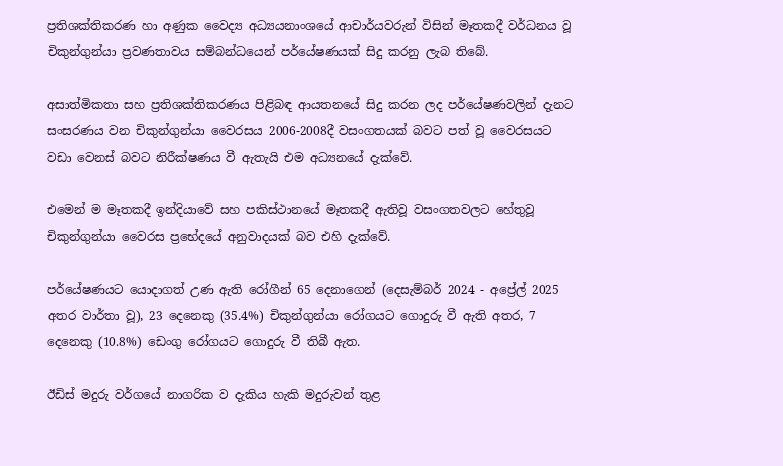ප්‍රතිශක්තිකරණ හා අණුක වෛද්‍ය අධ්‍යයනාංශයේ ආචාර්යවරුන් විසින් මෑතකදී වර්ධනය වූ චිකුන්ගුන්යා ප්‍රවණතාවය සම්බන්ධයෙන් පර්යේෂණයක් සිදු කරනු ලැබ තිබේ.

අසාත්මිකතා සහ ප්‍රතිශක්තිකරණය පිළිබඳ ආයතනයේ සිදු කරන ලද පර්යේෂණවලින් දැනට සංසරණය වන චිකුන්ගුන්යා වෛරසය 2006-2008දී වසංගතයක් බවට පත් වූ වෛරසයට වඩා වෙනස් බවට නිරීක්ෂණය වී ඇතැයි එම අධ්‍යනයේ දැක්වේ.

එමෙන් ම මෑතකදී ඉන්දියාවේ සහ පකිස්ථානයේ මෑතකදී ඇතිවූ වසංගතවලට හේතුවූ චිකුන්ගුන්යා වෛරස ප්‍රභේදයේ අනුවාදයක් බව එහි දැක්වේ.

පර්යේෂණයට යොදාගත් උණ ඇති රෝගීන් 65 දෙනාගෙන් (දෙසැම්බර් 2024 - අප්‍රේල් 2025 අතර වාර්තා වූ), 23 දෙනෙකු (35.4%) චිකුන්ගුන්යා රෝගයට ගොදුරු වී ඇති අතර, 7 දෙනෙකු (10.8%) ඩෙංගු රෝගයට ගොදුරු වී තිබී ඇත.

ඊඩිස් මදුරු වර්ගයේ නාගරික ව දැකිය හැකි මදුරුවන් තුළ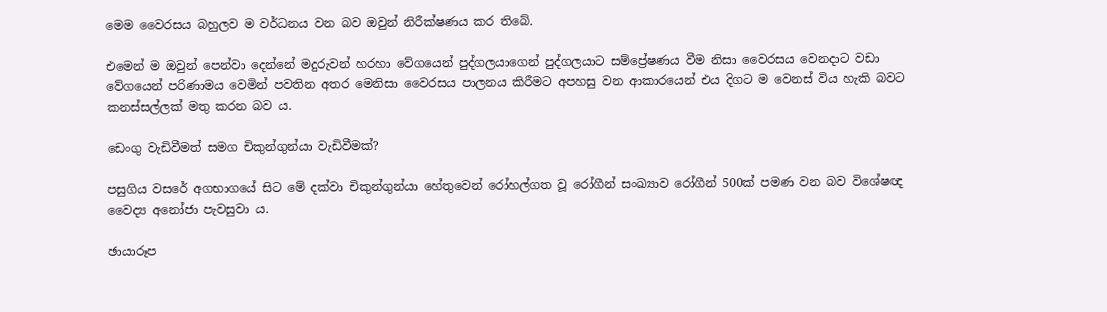මෙම වෛරසය බහුලව ම වර්ධනය වන බව ඔවුන් නිරීක්ෂණය කර තිබේ.

එමෙන් ම ඔවුන් පෙන්වා දෙන්නේ මදුරුවන් හරහා වේගයෙන් පුද්ගලයාගෙන් පුද්ගලයාට සම්ප්‍රේෂණය වීම නිසා වෛරසය වෙනදාට වඩා වේගයෙන් පරිණාමය වෙමින් පවතින අතර මෙනිසා වෛරසය පාලනය කිරීමට අපහසු වන ආකාරයෙන් එය දිගට ම වෙනස් විය හැකි බවට කනස්සල්ලක් මතු කරන බව ය.

ඩෙංගු වැඩිවීමත් සමග චිකුන්ගුන්යා වැඩිවීමක්?

පසුගිය වසරේ අගභාගයේ සිට මේ දක්වා චිකුන්ගුන්යා හේතුවෙන් රෝහල්ගත වූ රෝගීන් සංඛ්‍යාව රෝගීන් 500ක් පමණ වන බව විශේෂඥ වෛද්‍ය අනෝජා පැවසුවා ය.

ඡායාරූප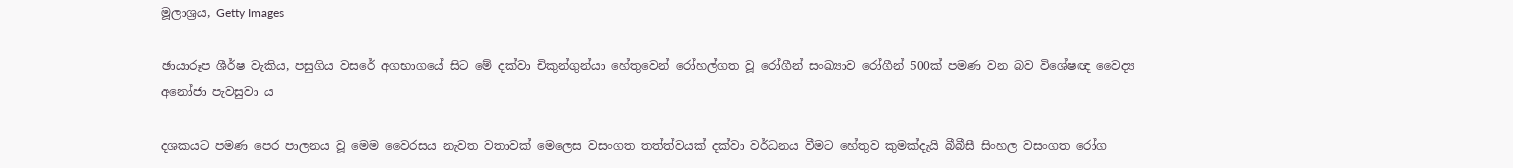මූලාශ්‍රය, Getty Images

ඡායාරූප ශීර්ෂ වැකිය, පසුගිය වසරේ අගභාගයේ සිට මේ දක්වා චිකුන්ගුන්යා හේතුවෙන් රෝහල්ගත වූ රෝගීන් සංඛ්‍යාව රෝගීන් 500ක් පමණ වන බව විශේෂඥ වෛද්‍ය අනෝජා පැවසුවා ය

දශකයට පමණ පෙර පාලනය වූ මෙම වෛරසය නැවත වතාවක් මෙලෙස වසංගත තත්ත්වයක් දක්වා වර්ධනය වීමට හේතුව කුමක්දැයි බීබීසී සිංහල වසංගත රෝග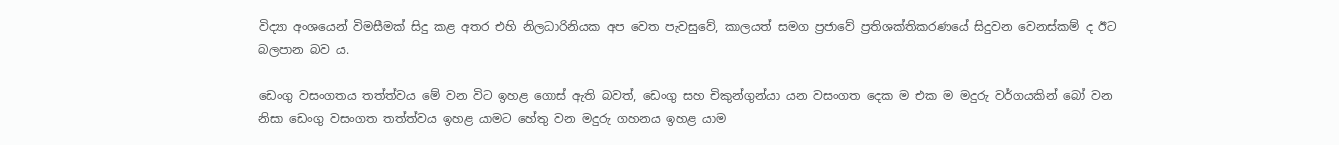විද්‍යා අංශයෙන් විමසීමක් සිදු කළ අතර එහි නිලධාරිනියක අප වෙත පැවසුවේ, කාලයත් සමග ප්‍රජාවේ ප්‍රතිශක්තිකරණයේ සිදුවන වෙනස්කම් ද ඊට බලපාන බව ය.

ඩෙංගු වසංගතය තත්ත්වය මේ වන විට ඉහළ ගොස් ඇති බවත්, ඩෙංගු සහ චිකුන්ගුන්යා යන වසංගත දෙක ම එක ම මදුරු වර්ගයකින් බෝ වන නිසා ඩෙංගු වසංගත තත්ත්වය ඉහළ යාමට හේතු වන මදුරු ගහනය ඉහළ යාම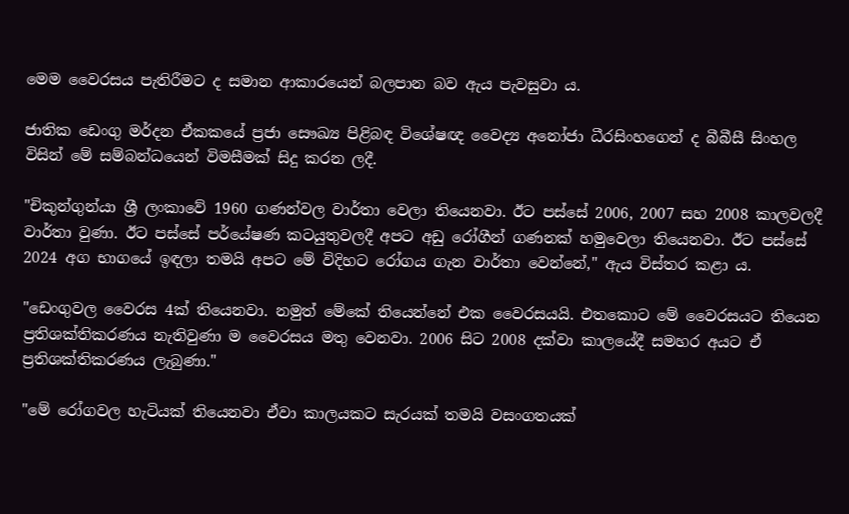මෙම වෛරසය පැතිරීමට ද සමාන ආකාරයෙන් බලපාන බව ඇය පැවසුවා ය.

ජාතික ඩෙංගු මර්දන ඒකකයේ ප්‍රජා සෞඛ්‍ය පිළිබඳ විශේෂඥ වෛද්‍ය අනෝජා ධීරසිංහගෙන් ද බීබීසී සිංහල විසින් මේ සම්බන්ධයෙන් විමසීමක් සිදු කරන ලදී.

"චිකුන්ගුන්යා ශ්‍රී ලංකාවේ 1960 ගණන්වල වාර්තා වෙලා තියෙනවා. ඊට පස්සේ 2006, 2007 සහ 2008 කාලවලදී වාර්තා වුණා. ඊට පස්සේ පර්යේෂණ කටයුතුවලදී අපට අඩු රෝගීන් ගණනක් හමුවෙලා තියෙනවා. ඊට පස්සේ 2024 අග භාගයේ ඉඳලා තමයි අපට මේ විදිහට රෝගය ගැන වාර්තා වෙන්නේ," ඇය විස්තර කළා ය.

"ඩෙංගුවල වෛරස 4ක් තියෙනවා. නමුත් මේකේ තියෙන්නේ එක වෛරසයයි. එතකොට මේ වෛරසයට තියෙන ප්‍රතිශක්තිකරණය නැතිවුණා ම වෛරසය මතු වෙනවා. 2006 සිට 2008 දක්වා කාලයේදී සමහර අයට ඒ ප්‍රතිශක්තිකරණය ලැබුණා."

"මේ රෝගවල හැටියක් තියෙනවා ඒවා කාලයකට සැරයක් තමයි වසංගතයක්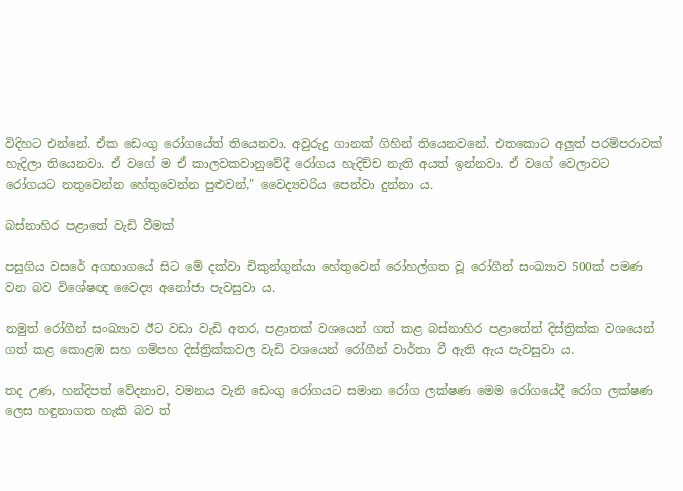විදිහට එන්නේ. ඒක ඩෙංගු රෝගයේත් තියෙනවා. අවුරුදු ගානක් ගිහින් තියෙනවනේ. එතකොට අලුත් පරම්පරාවක් හැදිලා තියෙනවා. ඒ වගේ ම ඒ කාලවකවානුවේදී රෝගය හැදිච්ච නැති අයත් ඉන්නවා. ඒ වගේ වෙලාවට රෝගයට නතුවෙන්න හේතුවෙන්න පුළුවන්," වෛද්‍යවරිය පෙන්වා දුන්නා ය.

බස්නාහිර පළාතේ වැඩි වීමක්

පසුගිය වසරේ අගභාගයේ සිට මේ දක්වා චිකුන්ගුන්යා හේතුවෙන් රෝහල්ගත වූ රෝගීන් සංඛ්‍යාව 500ක් පමණ වන බව විශේෂඥ වෛද්‍ය අනෝජා පැවසුවා ය.

නමුත් රෝගීන් සංඛ්‍යාව ඊට වඩා වැඩි අතර, පළාතක් වශයෙන් ගත් කළ බස්නාහිර පළාතේත් දිස්ත්‍රික්ක වශයෙන් ගත් කළ කොළඹ සහ ගම්පහ දිස්ත්‍රික්කවල වැඩි වශයෙන් රෝගීන් වාර්තා වී ඇති ඇය පැවසුවා ය.

තද උණ, හන්දිපත් වේදනාව, වමනය වැනි ඩෙංගු රෝගයට සමාන රෝග ලක්ෂණ මෙම රෝගයේදී රෝග ලක්ෂණ ලෙස හඳුනාගත හැකි බව ත්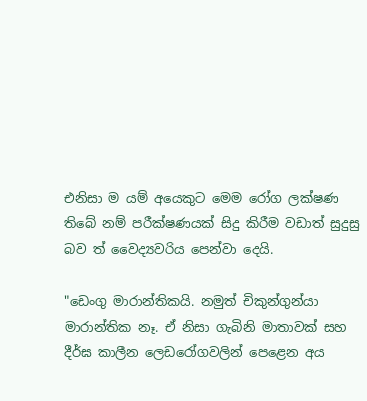එනිසා ම යම් අයෙකුට මෙම රෝග ලක්ෂණ තිබේ නම් පරීක්ෂණයක් සිදු කිරීම වඩාත් සුදුසු බව ත් වෛද්‍යවරිය පෙන්වා දෙයි.

"ඩෙංගු මාරාන්තිකයි. නමුත් චිකුන්ගුන්යා මාරාන්තික නෑ. ඒ නිසා ගැබිනි මාතාවක් සහ දීර්ඝ කාලීන ලෙඩරෝගවලින් පෙළෙන අය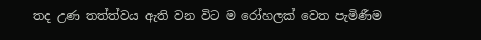තද උණ තත්ත්වය ඇති වන විට ම රෝහලක් වෙත පැමිණීම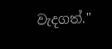වැදගත්."